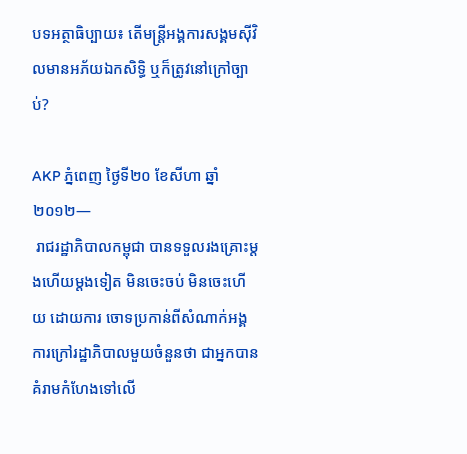បទអត្ថាធិប្បាយ៖ តើមន្ត្រីអង្គការសង្គមស៊ីវិលមានអភ័យឯកសិទ្ធិ ឬក៏ត្រូវនៅក្រៅច្បាប់?

AKP ភ្នំពេញ ថ្ងៃទី២០ ខែសីហា ឆ្នាំ២០១២—
 រាជរដ្ឋាភិបាលកម្ពុជា បានទទួលរងគ្រោះម្តងហើយម្តងទៀត មិនចេះចប់ មិនចេះហើយ ដោយការ ចោទប្រកាន់ពីសំណាក់អង្គការក្រៅរដ្ឋាភិបាលមួយចំនួនថា ជាអ្នកបានគំរាមកំហែងទៅលើ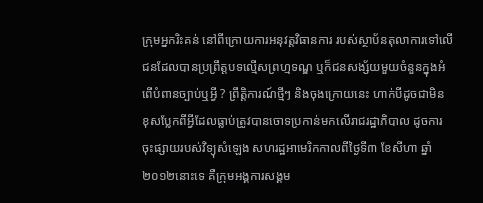ក្រុមអ្នករិះគន់ នៅពីក្រោយការអនុវត្តវិធានការ របស់ស្ថាប័នតុលាការទៅលើជនដែលបានប្រព្រឹត្តបទល្មើសព្រហ្មទណ្ឌ ឬក៏ជនសង្ស័យមួយចំនួនក្នុងអំពើបំពានច្បាប់ឬអ្វី ? ព្រឹត្តិការណ៍ថ្មីៗ និងចុងក្រោយនេះ ហាក់បីដូចជាមិន ខុសប្លែកពីអ្វីដែលធ្លាប់ត្រូវបានចោទប្រកាន់មកលើរាជរដ្ឋាភិបាល ដូចការចុះផ្សាយរបស់វិទ្យុសំឡេង សហរដ្ឋអាមេរិកកាលពីថ្ងៃទី៣ ខែសីហា ឆ្នាំ២០១២នោះទេ គឺក្រុមអង្គការសង្គម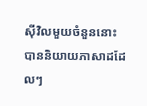ស៊ីវិលមួយចំនួននោះ បាននិយាយភាសាដដែលៗ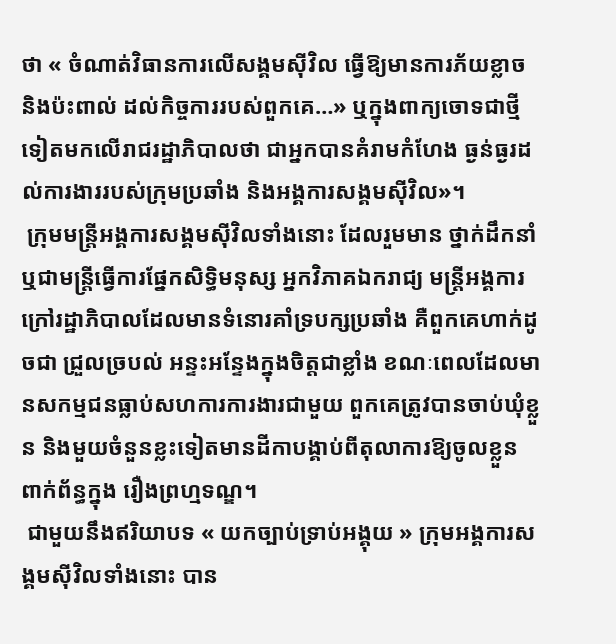ថា « ចំណាត់វិធានការលើសង្គមស៊ីវិល ធ្វើឱ្យមានការភ័យខ្លាច និងប៉ះពាល់ ដល់កិច្ចការរបស់ពួកគេ…» ឬក្នុងពាក្យចោទជាថ្មីទៀតមកលើរាជរដ្ឋាភិបាលថា ជាអ្នកបានគំរាមកំហែង ធ្ងន់ធ្ងរដល់ការងាររបស់ក្រុមប្រឆាំង និងអង្គការសង្គមស៊ីវិល»។
 ក្រុមមន្ត្រីអង្គការសង្គមស៊ីវិលទាំងនោះ ដែលរួមមាន ថ្នាក់ដឹកនាំ ឬជាមន្ត្រីធ្វើការផ្នែកសិទ្ធិមនុស្ស អ្នកវិភាគឯករាជ្យ មន្ត្រីអង្គការក្រៅរដ្ឋាភិបាលដែលមានទំនោរគាំទ្របក្សប្រឆាំង គឺពួកគេហាក់ដូចជា ជ្រួលច្របល់ អន្ទះអន្ទែងក្នុងចិត្តជាខ្លាំង ខណៈពេលដែលមានសកម្មជនធ្លាប់សហការការងារជាមួយ ពួកគេត្រូវបានចាប់ឃុំខ្លួន និងមួយចំនួនខ្លះទៀតមានដីកាបង្គាប់ពីតុលាការឱ្យចូលខ្លួន ពាក់ព័ន្ធក្នុង រឿងព្រហ្មទណ្ឌ។
 ជាមួយនឹងឥរិយាបទ « យកច្បាប់ទ្រាប់អង្គុយ » ក្រុមអង្គការសង្គមស៊ីវិលទាំងនោះ បាន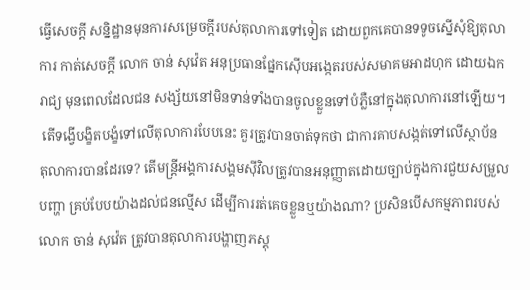ធ្វើសេចក្តី សន្និដ្ឋានមុនការសម្រេចក្តីរបស់តុលាការទៅទៀត ដោយពួកគេបានទទូចស្នើសុំឱ្យតុលាការ កាត់សេចក្តី លោក ចាន់ សុវ៉េត អនុប្រធានផ្នែកស៊ើបអង្កេតរបស់សមាគមអាដហុក ដោយឯករាជ្យ មុនពេលដែលជន សង្ស័យនៅមិនទាន់ទាំងបានចូលខ្លួនទៅបំភ្លឺនៅក្នុងតុលាការនៅឡើយ។
 តើទង្វើបង្ខិតបង្ខំទៅលើតុលាការបែបនេះ គួរត្រូវបានចាត់ទុកថា ជាការគាបសង្កត់ទៅលើស្ថាប័ន តុលាការបានដែរទេ? តើមន្ត្រីអង្គការសង្គមស៊ីវិលត្រូវបានអនុញ្ញាតដោយច្បាប់ក្នុងការជួយសម្រួលបញ្ហា គ្រប់បែបយ៉ាងដល់ជនល្មើស ដើម្បីការរត់គេចខ្លួនឬយ៉ាងណា? ប្រសិនបើសកម្មភាពរបស់លោក ចាន់ សុវ៉េត ត្រូវបានតុលាការបង្ហាញភស្តុ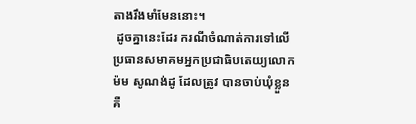តាងរឹងមាំមែននោះ។
 ដូចគ្នានេះដែរ ករណីចំណាត់ការទៅលើប្រធានសមាគមអ្នកប្រជាធិបតេយ្យលោក ម៉ម សូណង់ដូ ដែលត្រូវ បានចាប់ឃុំខ្លួន គឺ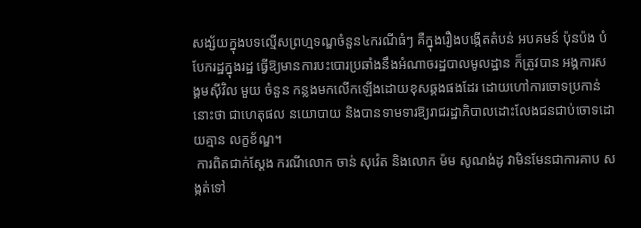សង្ស័យក្នុងបទល្មើសព្រហ្មទណ្ឌចំនួន៤ករណីធំៗ គឺក្នុងរឿងបង្កើតតំបន់ អបគមន៍ ប៉ុនប៉ង បំបែករដ្ឋក្នុងរដ្ឋ ធ្វើឱ្យមានការបះបោរប្រឆាំងនឹងអំណាចរដ្ឋបាលមូលដ្ឋាន ក៏ត្រូវបាន អង្គការសង្គមស៊ីវិល មួយ ចំនួន កន្លងមកលើកឡើងដោយខុសឆ្គងផងដែរ ដោយហៅការចោទប្រកាន់ នោះថា ជាហេតុផល នយោបាយ និងបានទាមទារឱ្យរាជរដ្ឋាភិបាលដោះលែងជនជាប់ចោទដោយគ្មាន លក្ខខ័ណ្ឌ។
 ការពិតជាក់ស្តែង ករណីលោក ចាន់ សុវ៉េត និងលោក ម៉ម សូណង់ដូ វាមិនមែនជាការគាប សង្កត់ទៅ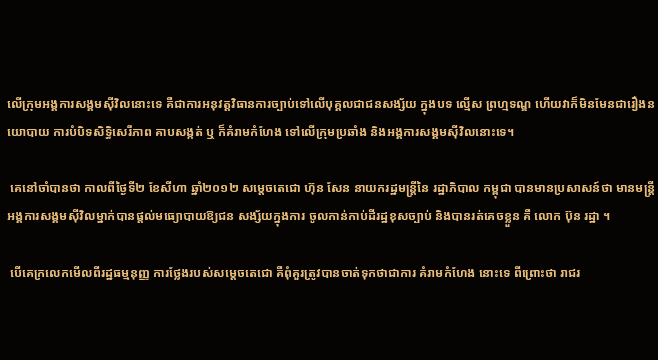លើក្រុមអង្គការសង្គមស៊ីវិលនោះទេ គឺជាការអនុវត្តវិធានការច្បាប់ទៅលើបុគ្គលជាជនសង្ស័យ ក្នុងបទ ល្មើស ព្រហ្មទណ្ឌ ហើយវាក៏មិនមែនជារឿងនយោបាយ ការបំបិទសិទ្ធិសេរីភាព គាបសង្កត់ ឬ ក៏គំរាមកំហែង ទៅលើក្រុមប្រឆាំង និងអង្គការសង្គមស៊ីវិលនោះទេ។

 គេនៅចាំបានថា កាលពីថ្ងៃទី២ ខែសីហា ឆ្នាំ២០១២ សម្តេចតេជោ ហ៊ុន សែន នាយករដ្ឋមន្ត្រីនៃ រដ្ឋាភិបាល កម្ពុជា បានមានប្រសាសន៍ថា មានមន្ត្រីអង្គការសង្គមស៊ីវិលម្នាក់បានផ្តល់មធ្យោបាយឱ្យជន សង្ស័យក្នុងការ ចូលកាន់កាប់ដីរដ្ឋខុសច្បាប់ និងបានរត់គេចខ្លួន គឺ លោក ប៊ុន រដ្ឋា ។

 បើគេក្រលេកមើលពីរដ្ឋធម្មនុញ្ញ ការថ្លែងរបស់សម្តេចតេជោ គឺពុំគួរត្រូវបានចាត់ទុកថាជាការ គំរាមកំហែង នោះទេ ពីព្រោះថា រាជរ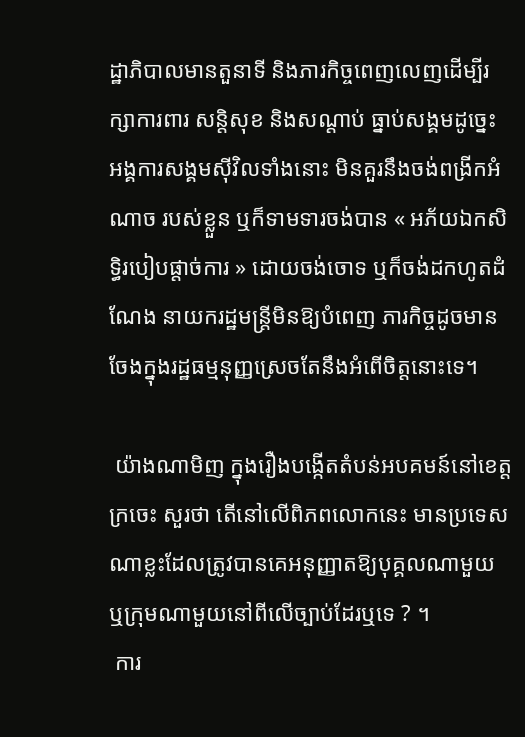ដ្ឋាភិបាលមានតួនាទី និងភារកិច្ចពេញលេញដើម្បីរក្សាការពារ សន្តិសុខ និងសណ្តាប់ ធ្នាប់សង្គមដូច្នេះ អង្គការសង្គមស៊ីវិលទាំងនោះ មិនគួរនឹងចង់ពង្រីកអំណាច របស់ខ្លួន ឬក៏ទាមទារចង់បាន « អភ័យឯកសិទ្ធិរបៀបផ្តាច់ការ » ដោយចង់ចោទ ឬក៏ចង់ដកហូតដំណែង នាយករដ្ឋមន្ត្រីមិនឱ្យបំពេញ ភារកិច្ចដូចមានចែងក្នុងរដ្ឋធម្មនុញ្ញស្រេចតែនឹងអំពើចិត្តនោះទេ។

 យ៉ាងណាមិញ ក្នុងរឿងបង្កើតតំបន់អបគមន៍នៅខេត្តក្រចេះ សួរថា តើនៅលើពិភពលោកនេះ មានប្រទេស ណាខ្លះដែលត្រូវបានគេអនុញ្ញាតឱ្យបុគ្គលណាមួយ ឬក្រុមណាមួយនៅពីលើច្បាប់ដែរឬទេ ? ។
 ការ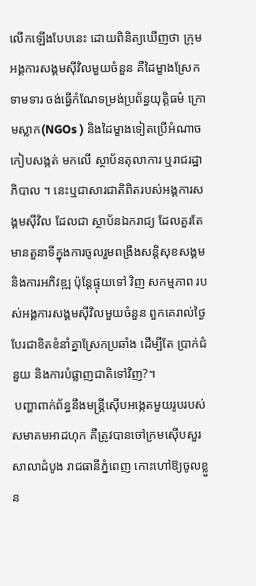លើកឡើងបែបនេះ ដោយពិនិត្យឃើញថា ក្រុមអង្គការសង្គមស៊ីវិលមួយចំនួន គឺដៃម្ខាងស្រែក ទាមទារ ចង់ធ្វើកំណែទម្រង់ប្រព័ន្ធយុត្តិធម៌ ក្រោមស្លាក(NGOs ) និងដៃម្ខាងទៀតប្រើអំណាចកៀបសង្កត់ មកលើ ស្ថាប័នតុលាការ ឬរាជរដ្ឋាភិបាល ។ នេះឬជាសារជាតិពិតរបស់អង្គការសង្គមស៊ីវិល ដែលជា ស្ថាប័នឯករាជ្យ ដែលគួរតែមានតួនាទីក្នុងការចូលរួមពង្រឹងសន្តិសុខសង្គម និងការអភិវឌ្ឍ ប៉ុន្តែផ្ទុយទៅ វិញ សកម្មភាព របស់អង្គការសង្គមស៊ីវិលមួយចំនួន ពួកគេរាល់ថ្ងៃបែរជាខិតខំនាំគ្នាស្រែកប្រឆាំង ដើម្បីតែ ប្រាក់ជំនួយ និងការបំផ្លាញជាតិទៅវិញ?។
 បញ្ហាពាក់ព័ន្ធនឹងមន្ត្រីស៊ើបអង្កេតមួយរូបរបស់សមាគមអាដហុក គឺត្រូវបានចៅក្រមស៊ើបសួរ សាលាដំបូង រាជធានីភ្នំពេញ កោះហៅឱ្យចូលខ្លួន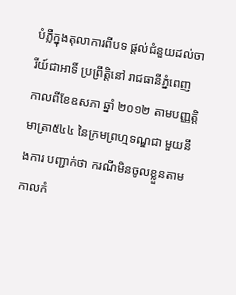បំភ្លឺក្នុងតុលាការពីបទ ផ្តល់ជំនួយដល់ចារីយ៍ជាអាទិ៍ ប្រព្រឹត្តិនៅ រាជធានីភ្នំពេញ កាលពីខែឧសភា ឆ្នាំ ២០១២ តាមបញ្ញត្តិមាត្រា៥៤៤ នៃក្រមព្រហ្មទណ្ឌជា មួយនឹងការ បញ្ជាក់ថា ករណីមិនចូលខ្លួនតាមកាលកំ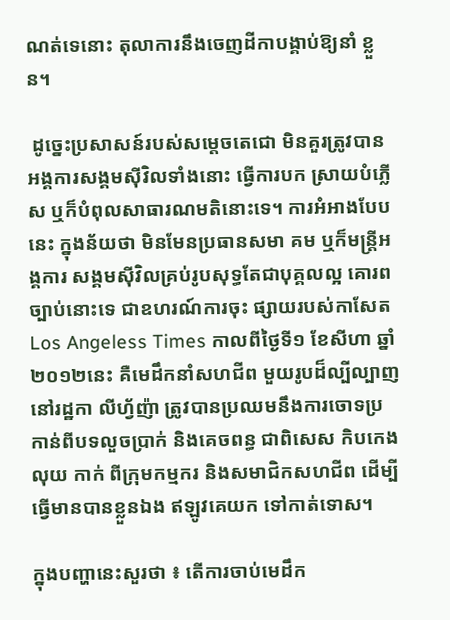ណត់ទេនោះ តុលាការនឹងចេញដីកាបង្គាប់ឱ្យនាំ ខ្លួន។

 ដូច្នេះប្រសាសន៍របស់សម្តេចតេជោ មិនគួរត្រូវបានអង្គការសង្គមស៊ីវិលទាំងនោះ ធ្វើការបក ស្រាយបំភ្លើស ឬក៏បំពុលសាធារណមតិនោះទេ។ ការអំអាងបែបនេះ ក្នុងន័យថា មិនមែនប្រធានសមា គម ឬក៏មន្ត្រីអង្គការ សង្គមស៊ីវិលគ្រប់រូបសុទ្ធតែជាបុគ្គលល្អ គោរពច្បាប់នោះទេ ជាឧហរណ៍ការចុះ ផ្សាយរបស់កាសែត Los Angeless Times កាលពីថ្ងៃទី១ ខែសីហា ឆ្នាំ២០១២នេះ គឺមេដឹកនាំសហជីព មួយរូបដ៏ល្បីល្បាញ នៅរដ្ឋកា លីហ្វ័ញ៉ា ត្រូវបានប្រឈមនឹងការចោទប្រកាន់ពីបទលួចប្រាក់ និងគេចពន្ធ ជាពិសេស កិបកេងលុយ កាក់ ពីក្រុមកម្មករ និងសមាជិកសហជីព ដើម្បីធ្វើមានបានខ្លួនឯង ឥឡូវគេយក ទៅកាត់ទោស។

ក្នុងបញ្ហានេះសួរថា ៖ តើការចាប់មេដឹក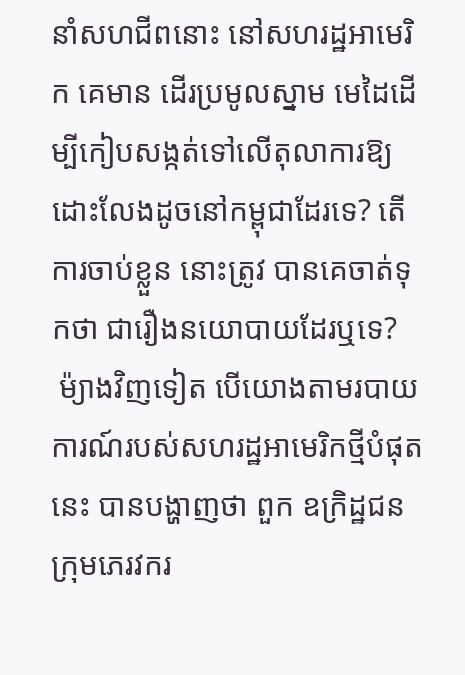នាំសហជីពនោះ នៅសហរដ្ឋអាមេរិក គេមាន ដើរប្រមូលស្នាម មេដៃដើម្បីកៀបសង្កត់ទៅលើតុលាការឱ្យដោះលែងដូចនៅកម្ពុជាដែរទេ? តើការចាប់ខ្លួន នោះត្រូវ បានគេចាត់ទុកថា ជារឿងនយោបាយដែរឬទេ?
 ម៉្យាងវិញទៀត បើយោងតាមរបាយការណ៍របស់សហរដ្ឋអាមេរិកថ្មីបំផុតនេះ បានបង្ហាញថា ពួក ឧក្រិដ្ឋជន ក្រុមភេរវករ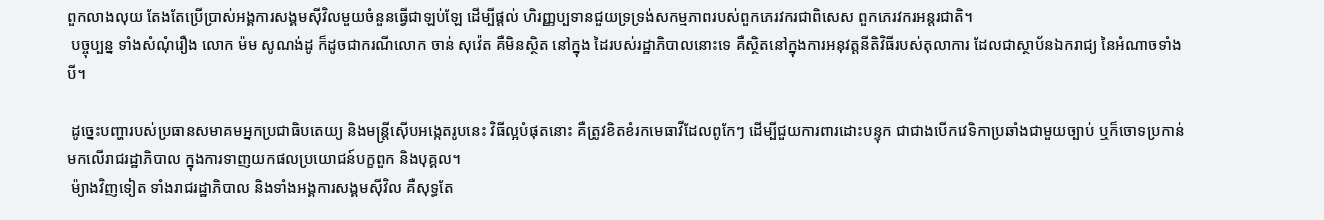ពួកលាងលុយ តែងតែប្រើប្រាស់អង្គការសង្គមស៊ីវិលមួយចំនួនធ្វើជាឡប់ឡែ ដើម្បីផ្តល់ ហិរញ្ញប្បទានជួយទ្រទ្រង់សកម្មភាពរបស់ពួកភេរវករជាពិសេស ពួកភេរវករអន្តរជាតិ។
 បច្ចុប្បន្ន ទាំងសំណុំរឿង លោក ម៉ម សូណង់ដូ ក៏ដូចជាករណីលោក ចាន់ សុវ៉េត គឺមិនស្ថិត នៅក្នុង ដៃរបស់រដ្ឋាភិបាលនោះទេ គឺស្ថិតនៅក្នុងការអនុវត្តនីតិវិធីរបស់តុលាការ ដែលជាស្ថាប័នឯករាជ្យ នៃអំណាចទាំងបី។

 ដូច្នេះបញ្ហារបស់ប្រធានសមាគមអ្នកប្រជាធិបតេយ្យ និងមន្ត្រីស៊ើបអង្កេតរូបនេះ វិធីល្អបំផុតនោះ គឺត្រូវខិតខំរកមេធាវីដែលពូកែៗ ដើម្បីជួយការពារដោះបន្ទុក ជាជាងបើកវេទិកាប្រឆាំងជាមួយច្បាប់ ឬក៏ចោទប្រកាន់មកលើរាជរដ្ឋាភិបាល ក្នុងការទាញយកផលប្រយោជន៍បក្ខពួក និងបុគ្គល។
 ម៉្យាងវិញទៀត ទាំងរាជរដ្ឋាភិបាល និងទាំងអង្គការសង្គមស៊ីវិល គឺសុទ្ធតែ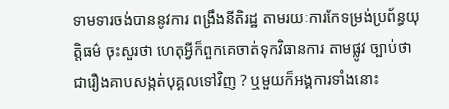ទាមទារចង់បាននូវការ ពង្រឹងនីតិរដ្ឋ តាមរយៈការកែទម្រង់ប្រព័ន្ធយុត្តិធម៌ ចុះសួរថា ហេតុអ្វីក៏ពួកគេចាត់ទុកវិធានការ តាមផ្លូវ ច្បាប់ថា ជារឿងគាបសង្កត់បុគ្គលទៅវិញ ? ឬមួយក៏អង្គការទាំងនោះ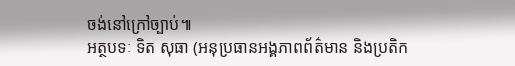ចង់នៅក្រៅច្បាប់៕
អត្ថបទៈ ទិត សុធា (អនុប្រធានអង្គភាពព័ត៌មាន និងប្រតិក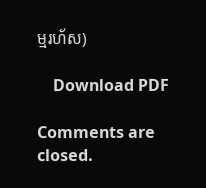ម្មរហ័ស)

    Download PDF

Comments are closed.